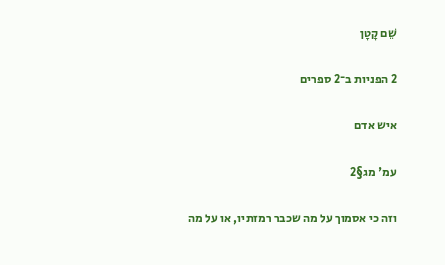שֵׁם קָטָן

2 הפניות ב־2 ספרים

איש אדם

עמ' מג§2

וזה כי אסמוך על מה שכבר רמזתיו, או על מה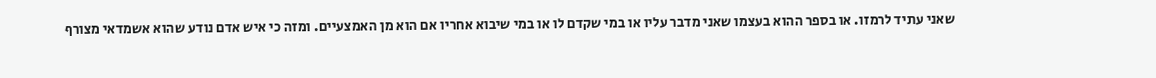שאני עתיד לרמזו. או בספר ההוא בעצמו שאני מדבר עליו או במי שקדם לו או במי שיבוא אחריו אם הוא מן האמצעיים. ומזה כי איש אדם נודע שהוא אשמדאי מצורף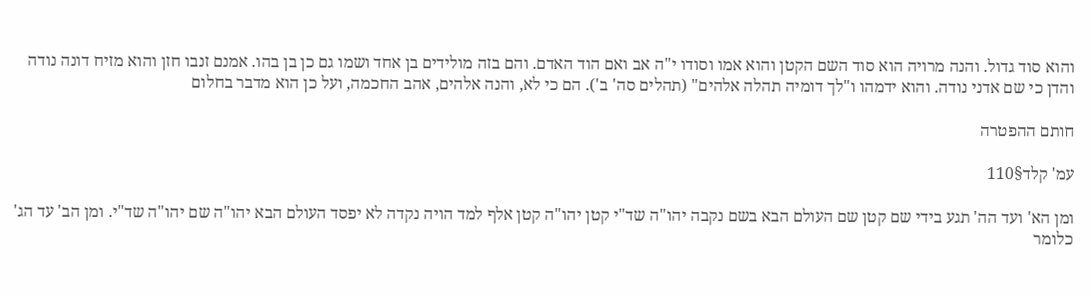והוא סוד גדול. והנה מרויה הוא סוד השם הקטן והוא אמו וסודו י"ה אב ואם הוד האדם. והם בזה מולידים בן אחד ושמו גם כן בן בהו. אמנם זנבו חזן והוא מזיח דונה נודה והדן כי שם אדני נודה. והוא ידמהו ו"לך דומיה תהלה אלהים" (תהלים סה' ב'). הם כי לא, והנה אלהים, אהב החכמה, ועל כן הוא מדבר בחלום

חותם ההפטרה

עמ' קלד§110

ומן הא' ועד הה' תגע בידי שם קטן שם העולם הבא בשם נקבה יהו"ה שד"י קטן יהו"ה קטן אלף למד הויה נקדה לא יפסד העולם הבא יהו"ה שם יהו"ה שד"י. ומן הב' עד הג' כלומר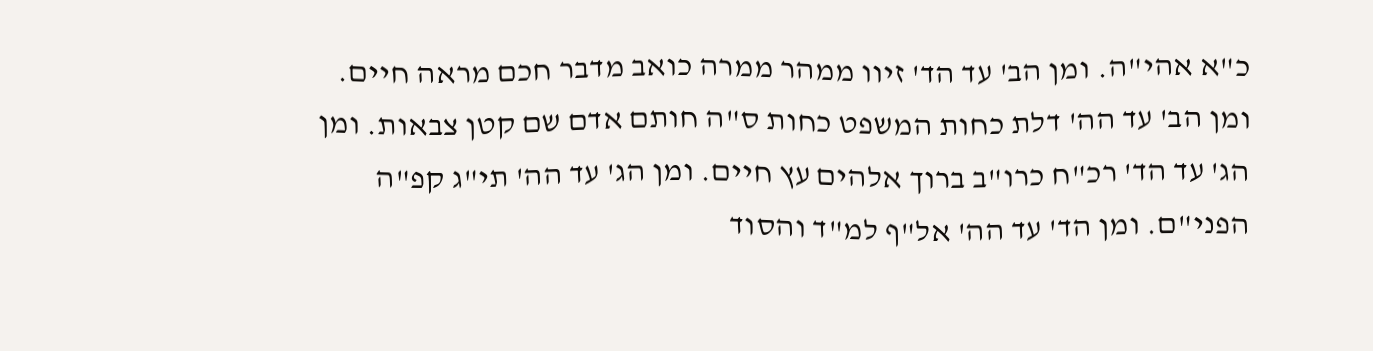כ"א אהי"ה. ומן הב' עד הד' זיוו ממהר ממרה כואב מדבר חכם מראה חיים. ומן הב' עד הה' דלת כחות המשפט כחות ס"ה חותם אדם שם קטן צבאות. ומן הג' עד הד' רכ"ח כרו"ב ברוך אלהים עץ חיים. ומן הג' עד הה' תי"ג קפ"ה הפני"ם. ומן הד' עד הה' אל"ף למ"ד והסוד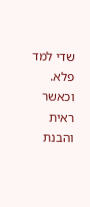שדי למד פלא. וכאשר ראית והבנת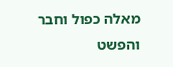מאלה כפול וחבר והפשט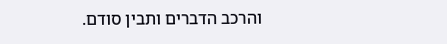והרכב הדברים ותבין סודם.